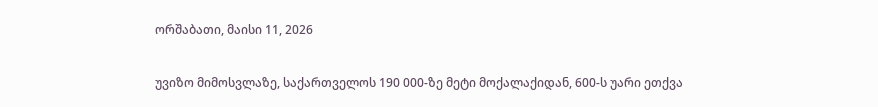ორშაბათი, მაისი 11, 2026

უვიზო მიმოსვლაზე, საქართველოს 190 000-ზე მეტი მოქალაქიდან, 600-ს უარი ეთქვა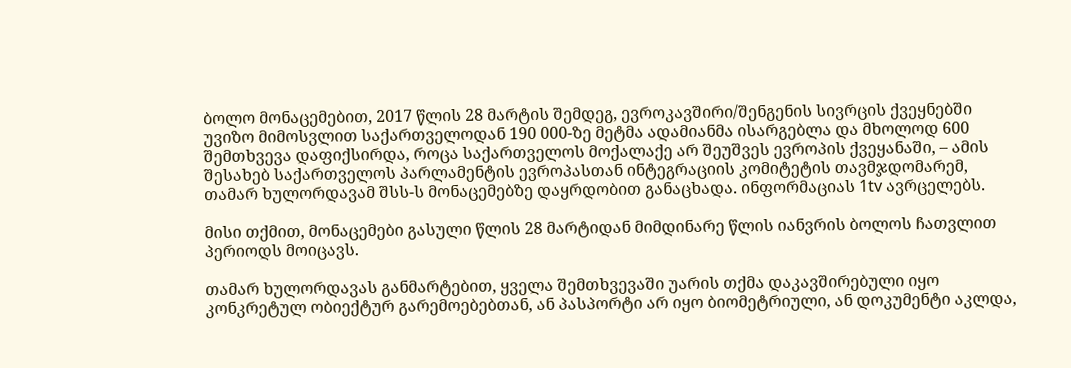ბოლო მონაცემებით, 2017 წლის 28 მარტის შემდეგ, ევროკავშირი/შენგენის სივრცის ქვეყნებში უვიზო მიმოსვლით საქართველოდან 190 000-ზე მეტმა ადამიანმა ისარგებლა და მხოლოდ 600 შემთხვევა დაფიქსირდა, როცა საქართველოს მოქალაქე არ შეუშვეს ევროპის ქვეყანაში, – ამის შესახებ საქართველოს პარლამენტის ევროპასთან ინტეგრაციის კომიტეტის თავმჯდომარემ, თამარ ხულორდავამ შსს-ს მონაცემებზე დაყრდობით განაცხადა. ინფორმაციას 1tv ავრცელებს.

მისი თქმით, მონაცემები გასული წლის 28 მარტიდან მიმდინარე წლის იანვრის ბოლოს ჩათვლით პერიოდს მოიცავს.

თამარ ხულორდავას განმარტებით, ყველა შემთხვევაში უარის თქმა დაკავშირებული იყო კონკრეტულ ობიექტურ გარემოებებთან, ან პასპორტი არ იყო ბიომეტრიული, ან დოკუმენტი აკლდა,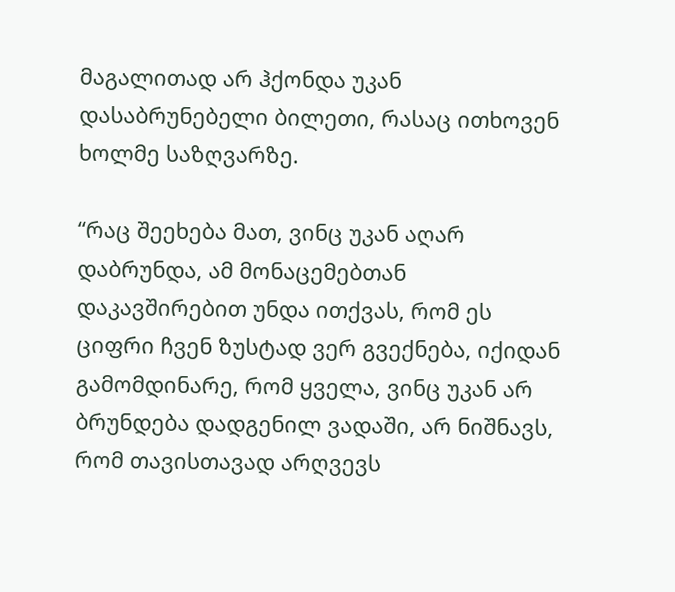მაგალითად არ ჰქონდა უკან დასაბრუნებელი ბილეთი, რასაც ითხოვენ ხოლმე საზღვარზე.

“რაც შეეხება მათ, ვინც უკან აღარ დაბრუნდა, ამ მონაცემებთან დაკავშირებით უნდა ითქვას, რომ ეს ციფრი ჩვენ ზუსტად ვერ გვექნება, იქიდან გამომდინარე, რომ ყველა, ვინც უკან არ ბრუნდება დადგენილ ვადაში, არ ნიშნავს, რომ თავისთავად არღვევს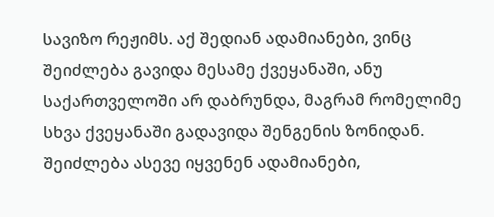სავიზო რეჟიმს. აქ შედიან ადამიანები, ვინც შეიძლება გავიდა მესამე ქვეყანაში, ანუ საქართველოში არ დაბრუნდა, მაგრამ რომელიმე სხვა ქვეყანაში გადავიდა შენგენის ზონიდან. შეიძლება ასევე იყვენენ ადამიანები,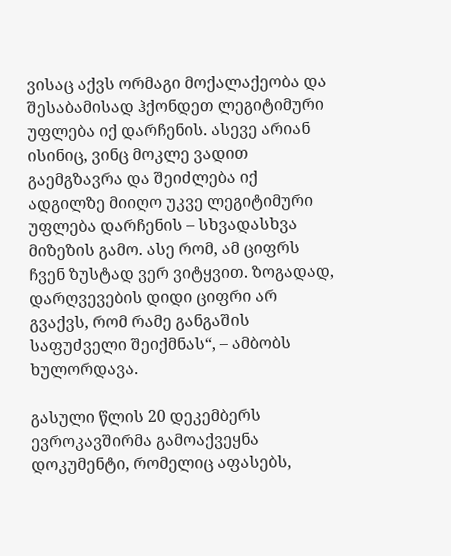ვისაც აქვს ორმაგი მოქალაქეობა და შესაბამისად ჰქონდეთ ლეგიტიმური უფლება იქ დარჩენის. ასევე არიან ისინიც, ვინც მოკლე ვადით გაემგზავრა და შეიძლება იქ ადგილზე მიიღო უკვე ლეგიტიმური უფლება დარჩენის – სხვადასხვა მიზეზის გამო. ასე რომ, ამ ციფრს ჩვენ ზუსტად ვერ ვიტყვით. ზოგადად, დარღვევების დიდი ციფრი არ გვაქვს, რომ რამე განგაშის საფუძველი შეიქმნას“, – ამბობს ხულორდავა.

გასული წლის 20 დეკემბერს ევროკავშირმა გამოაქვეყნა დოკუმენტი, რომელიც აფასებს,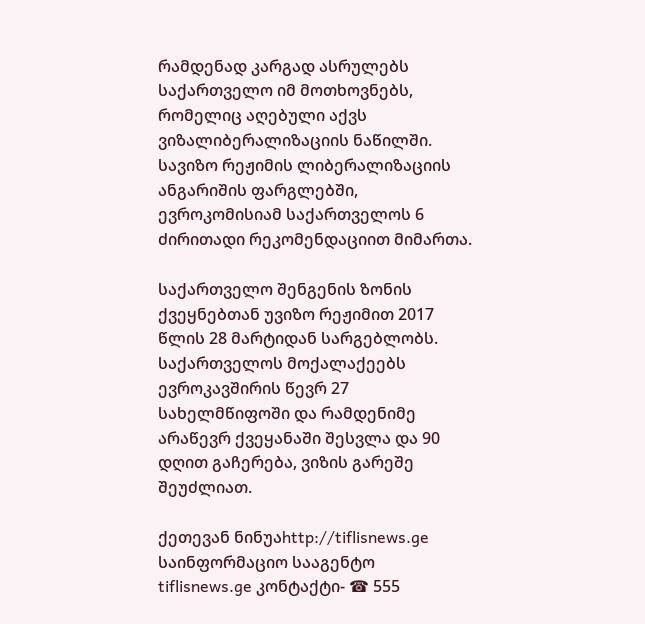რამდენად კარგად ასრულებს საქართველო იმ მოთხოვნებს, რომელიც აღებული აქვს ვიზალიბერალიზაციის ნაწილში. სავიზო რეჟიმის ლიბერალიზაციის ანგარიშის ფარგლებში, ევროკომისიამ საქართველოს 6 ძირითადი რეკომენდაციით მიმართა.

საქართველო შენგენის ზონის ქვეყნებთან უვიზო რეჟიმით 2017 წლის 28 მარტიდან სარგებლობს. საქართველოს მოქალაქეებს ევროკავშირის წევრ 27 სახელმწიფოში და რამდენიმე არაწევრ ქვეყანაში შესვლა და 90 დღით გაჩერება, ვიზის გარეშე შეუძლიათ.

ქეთევან ნინუაhttp://tiflisnews.ge
საინფორმაციო სააგენტო tiflisnews.ge კონტაქტი- ☎ 555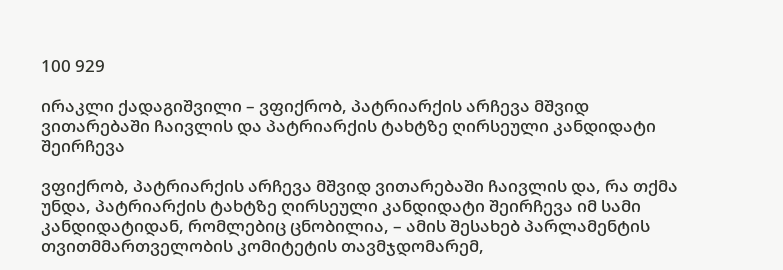100 929

ირაკლი ქადაგიშვილი – ვფიქრობ, პატრიარქის არჩევა მშვიდ ვითარებაში ჩაივლის და პატრიარქის ტახტზე ღირსეული კანდიდატი შეირჩევა

ვფიქრობ, პატრიარქის არჩევა მშვიდ ვითარებაში ჩაივლის და, რა თქმა უნდა, პატრიარქის ტახტზე ღირსეული კანდიდატი შეირჩევა იმ სამი კანდიდატიდან, რომლებიც ცნობილია, – ამის შესახებ პარლამენტის თვითმმართველობის კომიტეტის თავმჯდომარემ,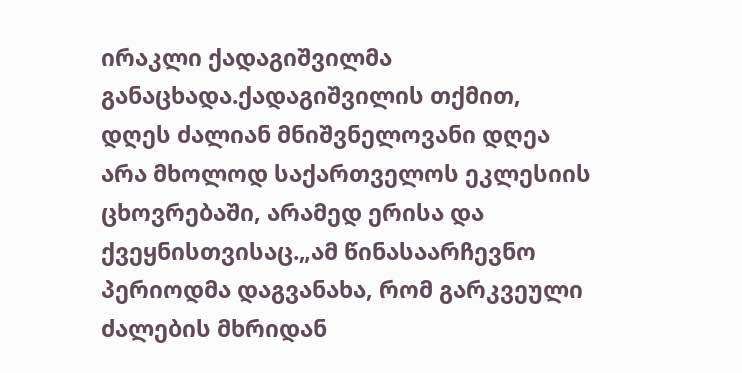ირაკლი ქადაგიშვილმა განაცხადა.ქადაგიშვილის თქმით, დღეს ძალიან მნიშვნელოვანი დღეა არა მხოლოდ საქართველოს ეკლესიის ცხოვრებაში, არამედ ერისა და ქვეყნისთვისაც.„ამ წინასაარჩევნო პერიოდმა დაგვანახა, რომ გარკვეული ძალების მხრიდან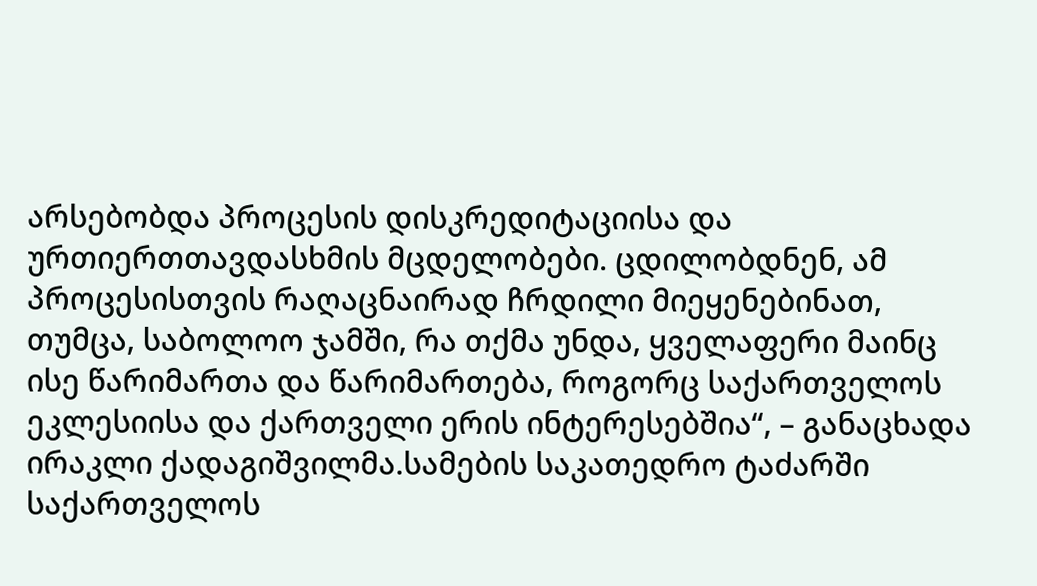არსებობდა პროცესის დისკრედიტაციისა და ურთიერთთავდასხმის მცდელობები. ცდილობდნენ, ამ პროცესისთვის რაღაცნაირად ჩრდილი მიეყენებინათ, თუმცა, საბოლოო ჯამში, რა თქმა უნდა, ყველაფერი მაინც ისე წარიმართა და წარიმართება, როგორც საქართველოს ეკლესიისა და ქართველი ერის ინტერესებშია“, – განაცხადა ირაკლი ქადაგიშვილმა.სამების საკათედრო ტაძარში საქართველოს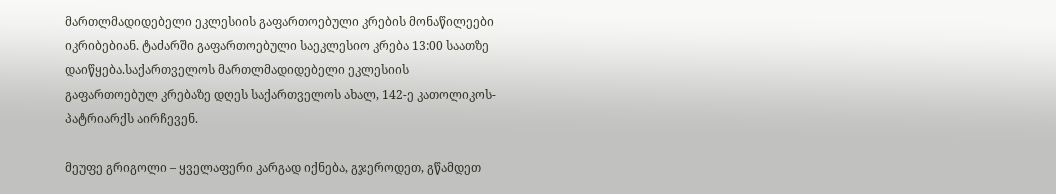მართლმადიდებელი ეკლესიის გაფართოებული კრების მონაწილეები იკრიბებიან. ტაძარში გაფართოებული საეკლესიო კრება 13:00 საათზე დაიწყება.საქართველოს მართლმადიდებელი ეკლესიის გაფართოებულ კრებაზე დღეს საქართველოს ახალ, 142-ე კათოლიკოს-პატრიარქს აირჩევენ.

მეუფე გრიგოლი – ყველაფერი კარგად იქნება, გჯეროდეთ, გწამდეთ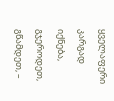ყველაფერი კარგად იქნება, გჯეროდეთ, გწამდეთ, –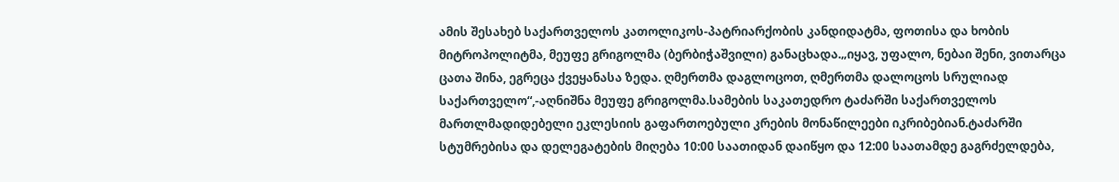ამის შესახებ საქართველოს კათოლიკოს-პატრიარქობის კანდიდატმა, ფოთისა და ხობის მიტროპოლიტმა, მეუფე გრიგოლმა (ბერბიჭაშვილი) განაცხადა.„იყავ, უფალო, ნებაი შენი, ვითარცა ცათა შინა, ეგრეცა ქვეყანასა ზედა. ღმერთმა დაგლოცოთ, ღმერთმა დალოცოს სრულიად საქართველო“,-აღნიშნა მეუფე გრიგოლმა.სამების საკათედრო ტაძარში საქართველოს მართლმადიდებელი ეკლესიის გაფართოებული კრების მონაწილეები იკრიბებიან.ტაძარში სტუმრებისა და დელეგატების მიღება 10:00 საათიდან დაიწყო და 12:00 საათამდე გაგრძელდება,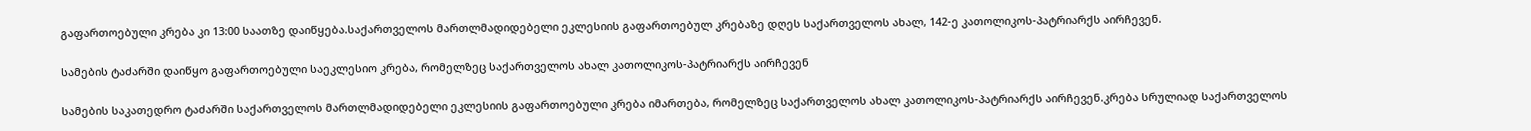გაფართოებული კრება კი 13:00 საათზე დაიწყება.საქართველოს მართლმადიდებელი ეკლესიის გაფართოებულ კრებაზე დღეს საქართველოს ახალ, 142-ე კათოლიკოს-პატრიარქს აირჩევენ.

სამების ტაძარში დაიწყო გაფართოებული საეკლესიო კრება, რომელზეც საქართველოს ახალ კათოლიკოს-პატრიარქს აირჩევენ

სამების საკათედრო ტაძარში საქართველოს მართლმადიდებელი ეკლესიის გაფართოებული კრება იმართება, რომელზეც საქართველოს ახალ კათოლიკოს-პატრიარქს აირჩევენ.კრება სრულიად საქართველოს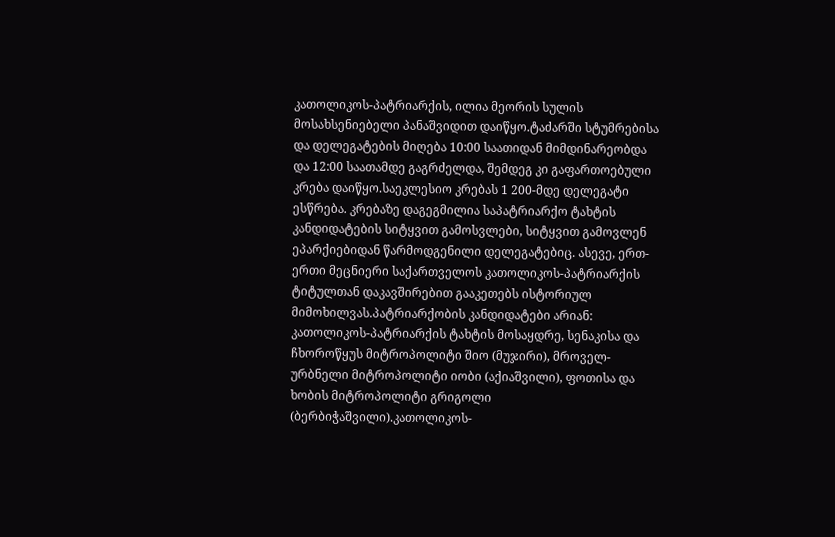კათოლიკოს-პატრიარქის, ილია მეორის სულის მოსახსენიებელი პანაშვიდით დაიწყო.ტაძარში სტუმრებისა და დელეგატების მიღება 10:00 საათიდან მიმდინარეობდა და 12:00 საათამდე გაგრძელდა, შემდეგ კი გაფართოებული კრება დაიწყო.საეკლესიო კრებას 1 200-მდე დელეგატი ესწრება. კრებაზე დაგეგმილია საპატრიარქო ტახტის კანდიდატების სიტყვით გამოსვლები, სიტყვით გამოვლენ ეპარქიებიდან წარმოდგენილი დელეგატებიც. ასევე, ერთ-ერთი მეცნიერი საქართველოს კათოლიკოს-პატრიარქის ტიტულთან დაკავშირებით გააკეთებს ისტორიულ მიმოხილვას.პატრიარქობის კანდიდატები არიან: კათოლიკოს-პატრიარქის ტახტის მოსაყდრე, სენაკისა და ჩხოროწყუს მიტროპოლიტი შიო (მუჯირი), მროველ-ურბნელი მიტროპოლიტი იობი (აქიაშვილი), ფოთისა და ხობის მიტროპოლიტი გრიგოლი (ბერბიჭაშვილი).კათოლიკოს-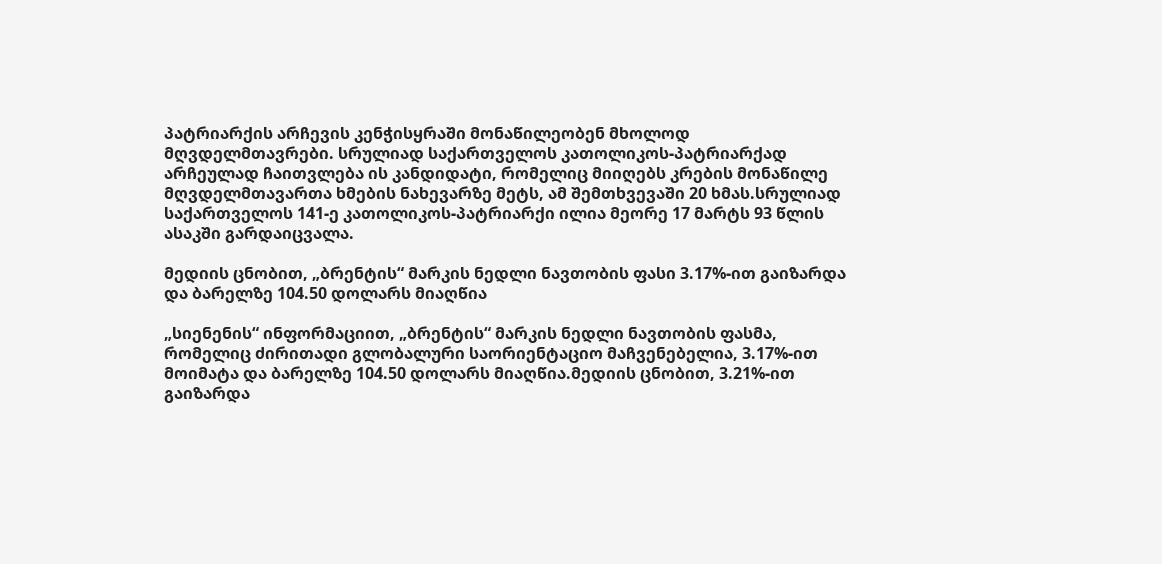პატრიარქის არჩევის კენჭისყრაში მონაწილეობენ მხოლოდ მღვდელმთავრები. სრულიად საქართველოს კათოლიკოს-პატრიარქად არჩეულად ჩაითვლება ის კანდიდატი, რომელიც მიიღებს კრების მონაწილე მღვდელმთავართა ხმების ნახევარზე მეტს, ამ შემთხვევაში 20 ხმას.სრულიად საქართველოს 141-ე კათოლიკოს-პატრიარქი ილია მეორე 17 მარტს 93 წლის ასაკში გარდაიცვალა.

მედიის ცნობით, „ბრენტის“ მარკის ნედლი ნავთობის ფასი 3.17%-ით გაიზარდა და ბარელზე 104.50 დოლარს მიაღწია

„სიენენის“ ინფორმაციით, „ბრენტის“ მარკის ნედლი ნავთობის ფასმა, რომელიც ძირითადი გლობალური საორიენტაციო მაჩვენებელია, 3.17%-ით მოიმატა და ბარელზე 104.50 დოლარს მიაღწია.მედიის ცნობით, 3.21%-ით გაიზარდა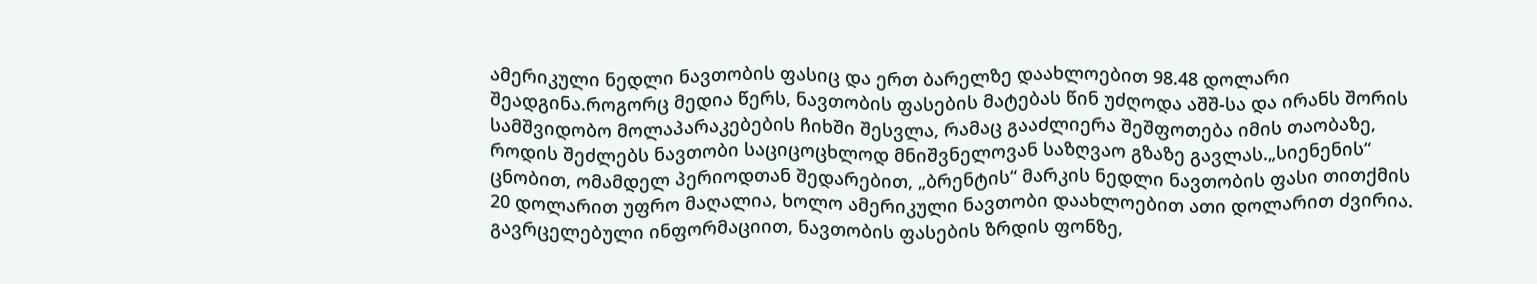ამერიკული ნედლი ნავთობის ფასიც და ერთ ბარელზე დაახლოებით 98.48 დოლარი შეადგინა.როგორც მედია წერს, ნავთობის ფასების მატებას წინ უძღოდა აშშ-სა და ირანს შორის სამშვიდობო მოლაპარაკებების ჩიხში შესვლა, რამაც გააძლიერა შეშფოთება იმის თაობაზე, როდის შეძლებს ნავთობი საციცოცხლოდ მნიშვნელოვან საზღვაო გზაზე გავლას.„სიენენის“ ცნობით, ომამდელ პერიოდთან შედარებით, „ბრენტის“ მარკის ნედლი ნავთობის ფასი თითქმის 20 დოლარით უფრო მაღალია, ხოლო ამერიკული ნავთობი დაახლოებით ათი დოლარით ძვირია. გავრცელებული ინფორმაციით, ნავთობის ფასების ზრდის ფონზე,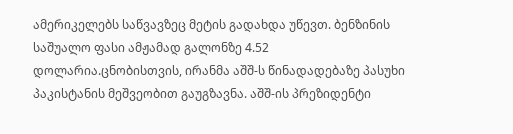ამერიკელებს საწვავზეც მეტის გადახდა უწევთ. ბენზინის საშუალო ფასი ამჟამად გალონზე 4.52 დოლარია.ცნობისთვის, ირანმა აშშ-ს წინადადებაზე პასუხი პაკისტანის მეშვეობით გაუგზავნა. აშშ-ის პრეზიდენტი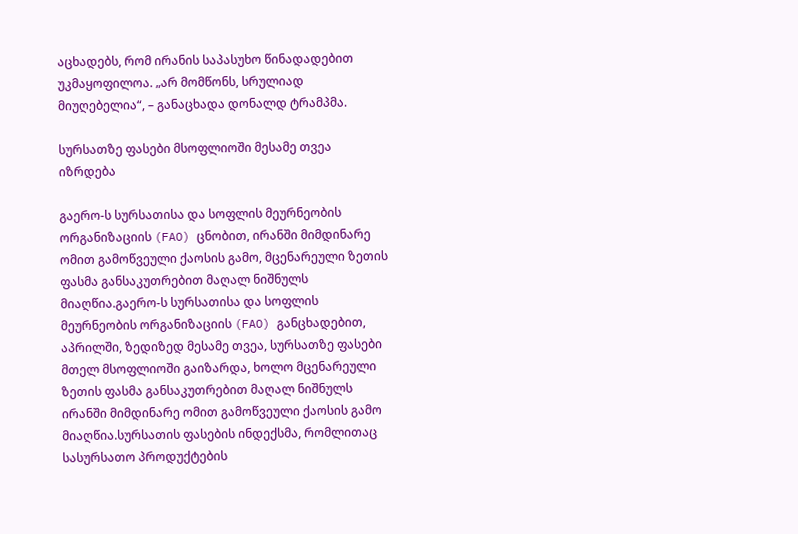აცხადებს, რომ ირანის საპასუხო წინადადებით უკმაყოფილოა. „არ მომწონს, სრულიად მიუღებელია“, – განაცხადა დონალდ ტრამპმა.

სურსათზე ფასები მსოფლიოში მესამე თვეა იზრდება

გაერო-ს სურსათისა და სოფლის მეურნეობის ორგანიზაციის (FAO) ცნობით, ირანში მიმდინარე ომით გამოწვეული ქაოსის გამო, მცენარეული ზეთის ფასმა განსაკუთრებით მაღალ ნიშნულს მიაღწია.გაერო-ს სურსათისა და სოფლის მეურნეობის ორგანიზაციის (FAO) განცხადებით, აპრილში, ზედიზედ მესამე თვეა, სურსათზე ფასები მთელ მსოფლიოში გაიზარდა, ხოლო მცენარეული ზეთის ფასმა განსაკუთრებით მაღალ ნიშნულს ირანში მიმდინარე ომით გამოწვეული ქაოსის გამო მიაღწია.სურსათის ფასების ინდექსმა, რომლითაც სასურსათო პროდუქტების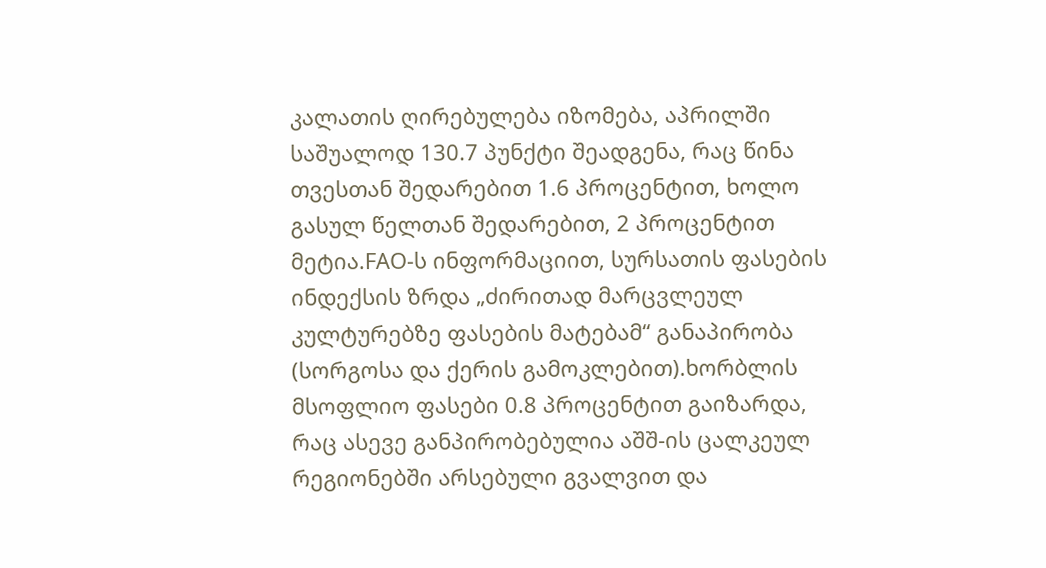კალათის ღირებულება იზომება, აპრილში საშუალოდ 130.7 პუნქტი შეადგენა, რაც წინა თვესთან შედარებით 1.6 პროცენტით, ხოლო გასულ წელთან შედარებით, 2 პროცენტით მეტია.FAO-ს ინფორმაციით, სურსათის ფასების ინდექსის ზრდა „ძირითად მარცვლეულ კულტურებზე ფასების მატებამ“ განაპირობა (სორგოსა და ქერის გამოკლებით).ხორბლის მსოფლიო ფასები 0.8 პროცენტით გაიზარდა, რაც ასევე განპირობებულია აშშ-ის ცალკეულ რეგიონებში არსებული გვალვით და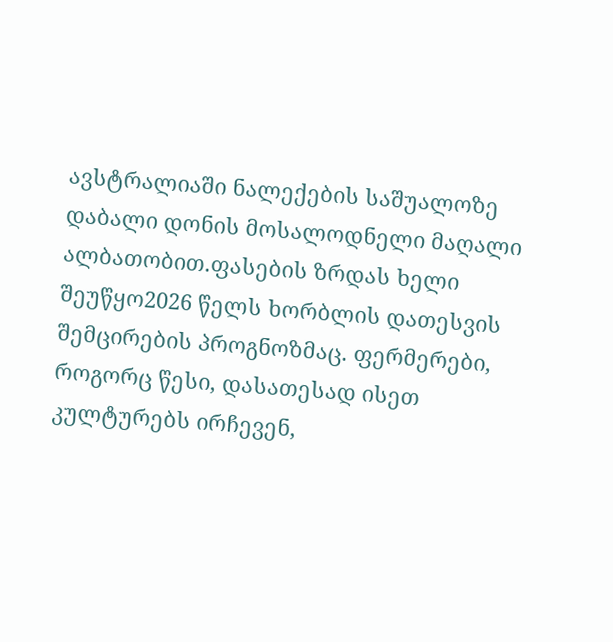ავსტრალიაში ნალექების საშუალოზე დაბალი დონის მოსალოდნელი მაღალი ალბათობით.ფასების ზრდას ხელი შეუწყო2026 წელს ხორბლის დათესვის შემცირების პროგნოზმაც. ფერმერები, როგორც წესი, დასათესად ისეთ კულტურებს ირჩევენ,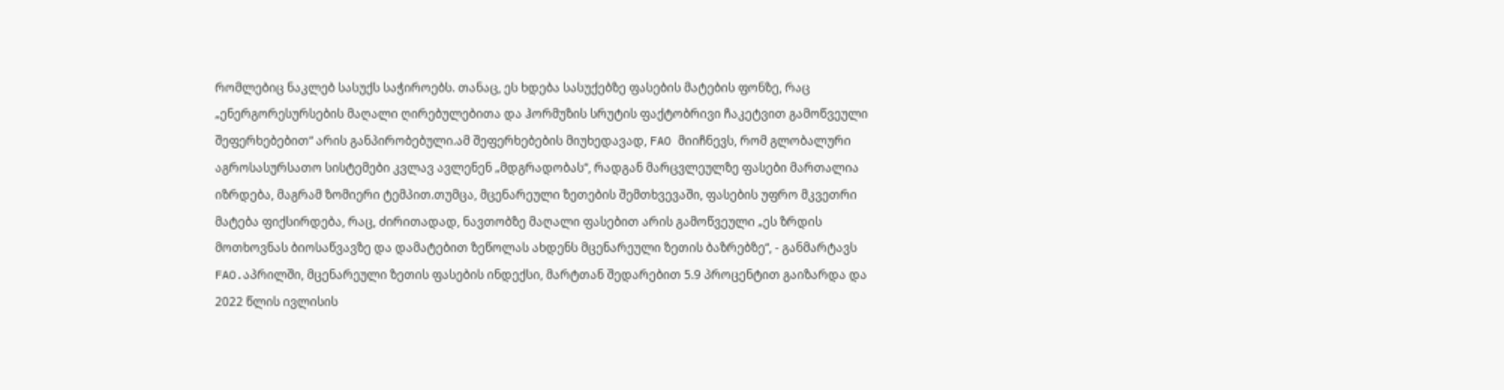რომლებიც ნაკლებ სასუქს საჭიროებს. თანაც, ეს ხდება სასუქებზე ფასების მატების ფონზე, რაც „ენერგორესურსების მაღალი ღირებულებითა და ჰორმუზის სრუტის ფაქტობრივი ჩაკეტვით გამოწვეული შეფერხებებით“ არის განპირობებული.ამ შეფერხებების მიუხედავად, FAO მიიჩნევს, რომ გლობალური აგროსასურსათო სისტემები კვლავ ავლენენ „მდგრადობას“, რადგან მარცვლეულზე ფასები მართალია იზრდება, მაგრამ ზომიერი ტემპით.თუმცა, მცენარეული ზეთების შემთხვევაში, ფასების უფრო მკვეთრი მატება ფიქსირდება, რაც, ძირითადად, ნავთობზე მაღალი ფასებით არის გამოწვეული „ეს ზრდის მოთხოვნას ბიოსაწვავზე და დამატებით ზეწოლას ახდენს მცენარეული ზეთის ბაზრებზე“, - განმარტავს FAO.აპრილში, მცენარეული ზეთის ფასების ინდექსი, მარტთან შედარებით 5.9 პროცენტით გაიზარდა და 2022 წლის ივლისის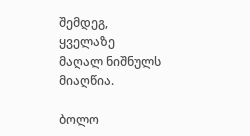შემდეგ, ყველაზე მაღალ ნიშნულს მიაღწია.

ბოლო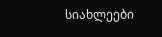სიახლეები